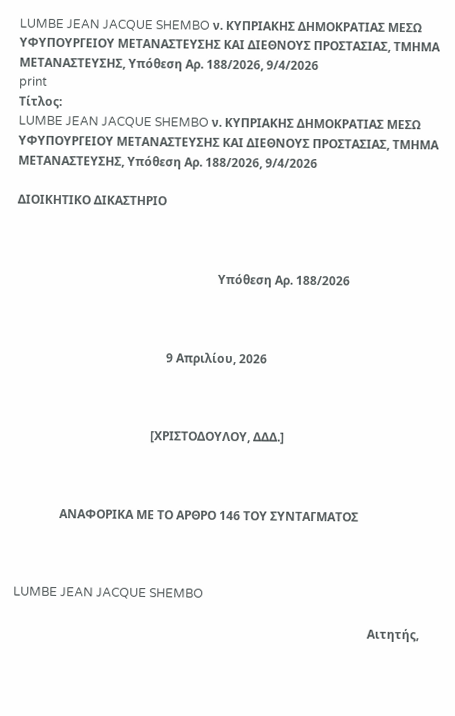LUMBE JEAN JACQUE SHEMBO ν. ΚΥΠΡΙΑΚΗΣ ΔΗΜΟΚΡΑΤΙΑΣ ΜΕΣΩ ΥΦΥΠΟΥΡΓΕΙΟΥ ΜΕΤΑΝΑΣΤΕΥΣΗΣ ΚΑΙ ΔΙΕΘΝΟΥΣ ΠΡΟΣΤΑΣΙΑΣ, ΤΜΗΜΑ ΜΕΤΑΝΑΣΤΕΥΣΗΣ, Υπόθεση Αρ. 188/2026, 9/4/2026
print
Τίτλος:
LUMBE JEAN JACQUE SHEMBO ν. ΚΥΠΡΙΑΚΗΣ ΔΗΜΟΚΡΑΤΙΑΣ ΜΕΣΩ ΥΦΥΠΟΥΡΓΕΙΟΥ ΜΕΤΑΝΑΣΤΕΥΣΗΣ ΚΑΙ ΔΙΕΘΝΟΥΣ ΠΡΟΣΤΑΣΙΑΣ, ΤΜΗΜΑ ΜΕΤΑΝΑΣΤΕΥΣΗΣ, Υπόθεση Αρ. 188/2026, 9/4/2026

ΔΙΟΙΚΗΤΙΚΟ ΔΙΚΑΣΤΗΡΙΟ



                                                                   Υπόθεση Αρ. 188/2026



                                                  9 Απριλίου, 2026



                                             [ΧΡΙΣΤΟΔΟΥΛΟΥ, ΔΔΔ.]



               ΑΝΑΦΟΡΙΚΑ ΜΕ ΤΟ ΑΡΘΡΟ 146 ΤΟΥ ΣΥΝΤΑΓΜΑΤΟΣ



LUMBE JEAN JACQUE SHEMBO

                                                                                                                      Αιτητής,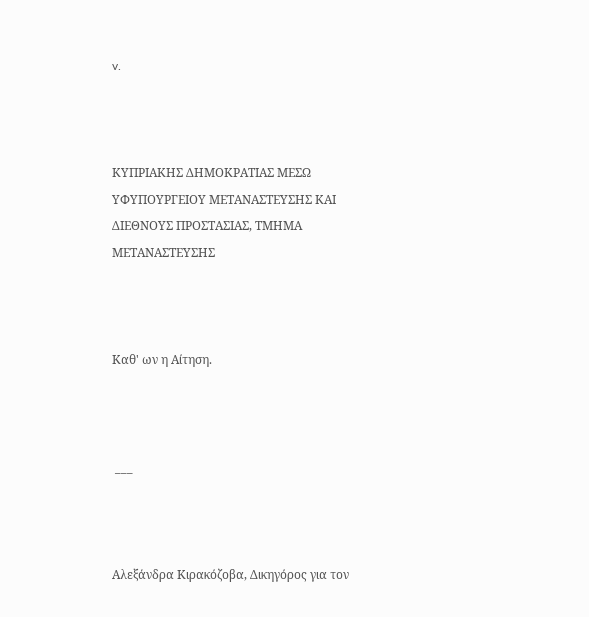v.



ΚΥΠΡΙΑΚΗΣ ΔΗΜΟΚΡΑΤΙΑΣ ΜΕΣΩ ΥΦΥΠΟΥΡΓΕΙΟΥ ΜΕΤΑΝΑΣΤΕΥΣΗΣ ΚΑΙ ΔΙΕΘΝΟΥΣ ΠΡΟΣΤΑΣΙΑΣ, ΤΜΗΜΑ ΜΕΤΑΝΑΣΤΕΥΣΗΣ



Καθ' ων η Αίτηση.



 ___



Αλεξάνδρα Κιρακόζοβα, Δικηγόρος για τον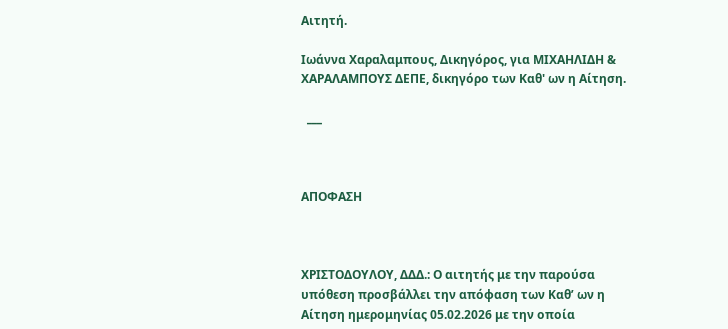Αιτητή.

Ιωάννα Χαραλαμπους, Δικηγόρος, για ΜΙΧΑΗΛΙΔΗ & ΧΑΡΑΛΑΜΠΟΥΣ ΔΕΠΕ, δικηγόρο των Καθ' ων η Αίτηση.

  ___



ΑΠΟΦΑΣΗ



ΧΡΙΣΤΟΔΟΥΛΟΥ, ΔΔΔ.: Ο αιτητής με την παρούσα υπόθεση προσβάλλει την απόφαση των Καθ’ ων η Αίτηση ημερομηνίας 05.02.2026 με την οποία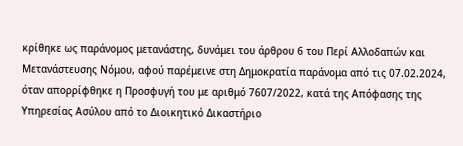κρίθηκε ως παράνομος μετανάστης, δυνάμει του άρθρου 6 του Περί Αλλοδαπών και Μετανάστευσης Νόμου, αφού παρέμεινε στη Δημοκρατία παράνομα από τις 07.02.2024, όταν απορρίφθηκε η Προσφυγή του με αριθμό 7607/2022, κατά της Απόφασης της Υπηρεσίας Ασύλου από το Διοικητικό Δικαστήριο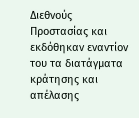Διεθνούς Προστασίας και εκδόθηκαν εναντίον του τα διατάγματα κράτησης και απέλασης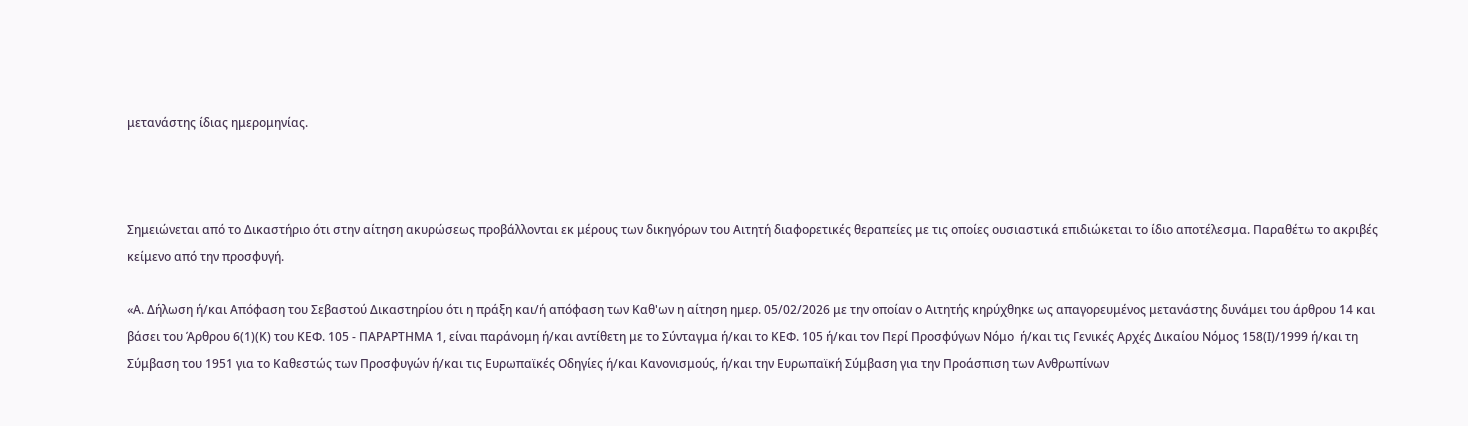μετανάστης ίδιας ημερομηνίας.



Σημειώνεται από το Δικαστήριο ότι στην αίτηση ακυρώσεως προβάλλονται εκ μέρους των δικηγόρων του Αιτητή διαφορετικές θεραπείες με τις οποίες ουσιαστικά επιδιώκεται το ίδιο αποτέλεσμα. Παραθέτω το ακριβές κείμενο από την προσφυγή.

«Α. Δήλωση ή/και Απόφαση του Σεβαστού Δικαστηρίου ότι η πράξη και/ή απόφαση των Καθ'ων η αίτηση ημερ. 05/02/2026 με την οποίαν ο Αιτητής κηρύχθηκε ως απαγορευμένος μετανάστης δυνάμει του άρθρου 14 και βάσει του Άρθρου 6(1)(Κ) του ΚΕΦ. 105 - ΠΑΡΑΡΤΗΜΑ 1, είναι παράνομη ή/και αντίθετη με το Σύνταγμα ή/και το ΚΕΦ. 105 ή/και τον Περί Προσφύγων Νόμο  ή/και τις Γενικές Αρχές Δικαίου Νόμος 158(Ι)/1999 ή/και τη Σύμβαση του 1951 για το Καθεστώς των Προσφυγών ή/και τις Ευρωπαϊκές Οδηγίες ή/και Κανονισμούς, ή/και την Ευρωπαϊκή Σύμβαση για την Προάσπιση των Ανθρωπίνων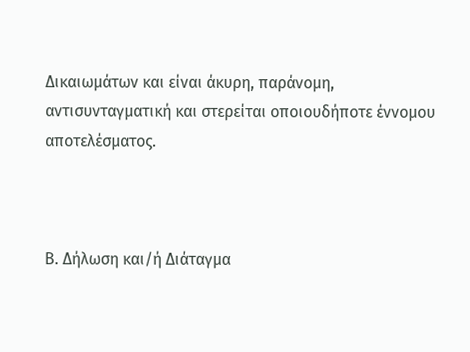Δικαιωμάτων και είναι άκυρη, παράνομη, αντισυνταγματική και στερείται οποιουδήποτε έννομου αποτελέσματος.



Β. Δήλωση και/ή Διάταγμα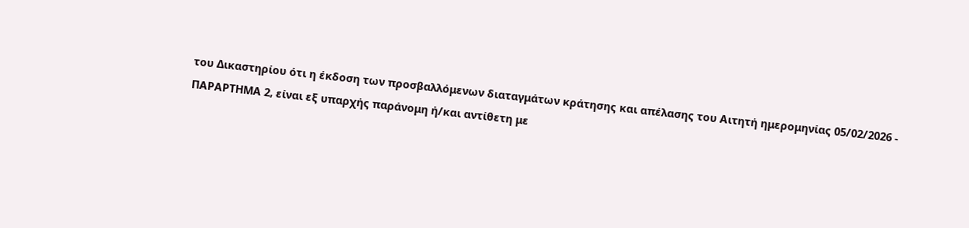του Δικαστηρίου ότι η έκδοση των προσβαλλόμενων διαταγμάτων κράτησης και απέλασης του Αιτητή ημερομηνίας 05/02/2026 - ΠΑΡΑΡΤΗΜΑ 2, είναι εξ υπαρχής παράνομη ή/και αντίθετη με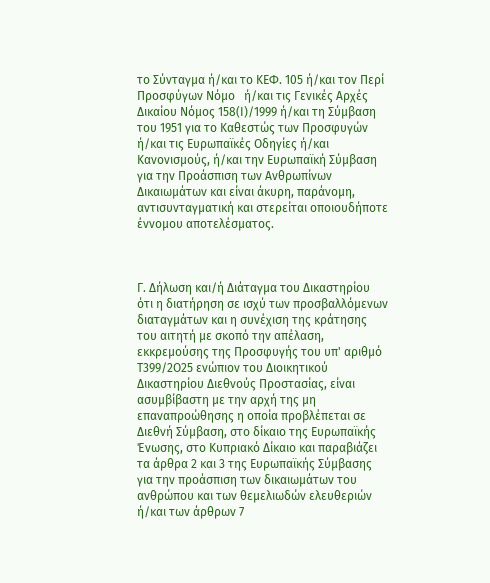το Σύνταγμα ή/και το ΚΕΦ. 105 ή/και τον Περί Προσφύγων Νόμο   ή/και τις Γενικές Αρχές Δικαίου Νόμος 158(Ι)/1999 ή/και τη Σύμβαση του 1951 για το Καθεστώς των Προσφυγών ή/και τις Ευρωπαϊκές Οδηγίες ή/και Κανονισμούς, ή/και την Ευρωπαϊκή Σύμβαση για την Προάσπιση των Ανθρωπίνων Δικαιωμάτων και είναι άκυρη, παράνομη, αντισυνταγματική και στερείται οποιουδήποτε έννομου αποτελέσματος.



Γ. Δήλωση και/ή Διάταγμα του Δικαστηρίου ότι η διατήρηση σε ισχύ των προσβαλλόμενων διαταγμάτων και η συνέχιση της κράτησης του αιτητή με σκοπό την απέλαση, εκκρεμούσης της Προσφυγής του υπ' αριθμό Τ399/2Ο25 ενώπιον του Διοικητικού Δικαστηρίου Διεθνούς Προστασίας, είναι ασυμβίβαστη με την αρχή της μη επαναπροώθησης η οποία προβλέπεται σε Διεθνή Σύμβαση, στο δίκαιο της Ευρωπαϊκής Ένωσης, στο Κυπριακό Δίκαιο και παραβιάζει τα άρθρα 2 και 3 της Ευρωπαϊκής Σύμβασης για την προάσπιση των δικαιωμάτων του ανθρώπου και των θεμελιωδών ελευθεριών ή/και των άρθρων 7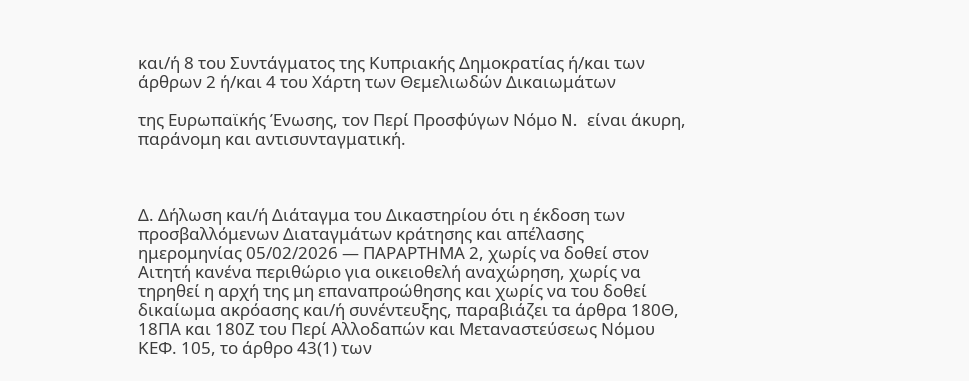και/ή 8 του Συντάγματος της Κυπριακής Δημοκρατίας ή/και των άρθρων 2 ή/και 4 του Χάρτη των Θεμελιωδών Δικαιωμάτων

της Ευρωπαϊκής Ένωσης, τον Περί Προσφύγων Νόμο N.  είναι άκυρη, παράνομη και αντισυνταγματική.



Δ. Δήλωση και/ή Διάταγμα του Δικαστηρίου ότι η έκδοση των προσβαλλόμενων Διαταγμάτων κράτησης και απέλασης ημερομηνίας 05/02/2026 — ΠΑΡΑΡΤΗΜΑ 2, χωρίς να δοθεί στον Αιτητή κανένα περιθώριο για οικειοθελή αναχώρηση, χωρίς να τηρηθεί η αρχή της μη επαναπροώθησης και χωρίς να του δοθεί δικαίωμα ακρόασης και/ή συνέντευξης, παραβιάζει τα άρθρα 180Θ, 18ΠΑ και 180Ζ του Περί Αλλοδαπών και Μεταναστεύσεως Νόμου ΚΕΦ. 105, το άρθρο 43(1) των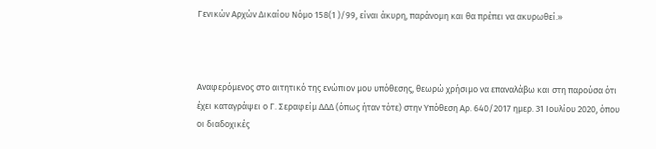Γενικών Αρχών Δικαίου Νόμο 158(1 )/99, είναι άκυρη, παράνομη και θα πρέπει να ακυρωθεί.»



Αναφερόμενος στο αιτητικό της ενώπιον μου υπόθεσης, θεωρώ χρήσιμο να επαναλάβω και στη παρούσα ότι έχει καταγράψει ο Γ. Σεραφείμ ΔΔΔ (όπως ήταν τότε) στην Υπόθεση Αρ. 640/2017 ημερ. 31 Ιουλίου 2020, όπου οι διαδοχικές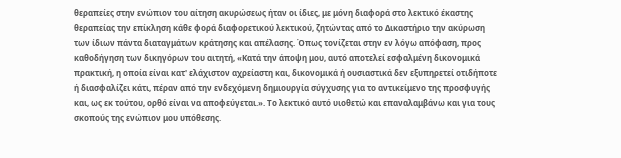θεραπείες στην ενώπιον του αίτηση ακυρώσεως ήταν οι ίδιες, με μόνη διαφορά στο λεκτικό έκαστης θεραπείας την επίκληση κάθε φορά διαφορετικού λεκτικού, ζητώντας από το Δικαστήριο την ακύρωση  των ίδιων πάντα διαταγμάτων κράτησης και απέλασης. Όπως τονίζεται στην εν λόγω απόφαση, προς καθοδήγηση των δικηγόρων του αιτητή, «Κατά την άποψη μου, αυτό αποτελεί εσφαλμένη δικονομικά πρακτική, η οποία είναι κατ' ελάχιστον αχρείαστη και, δικονομικά ή ουσιαστικά δεν εξυπηρετεί οτιδήποτε ή διασφαλίζει κάτι, πέραν από την ενδεχόμενη δημιουργία σύγχυσης για το αντικείμενο της προσφυγής και, ως εκ τούτου, ορθό είναι να αποφεύγεται.». Το λεκτικό αυτό υιοθετώ και επαναλαμβάνω και για τους σκοπούς της ενώπιον μου υπόθεσης.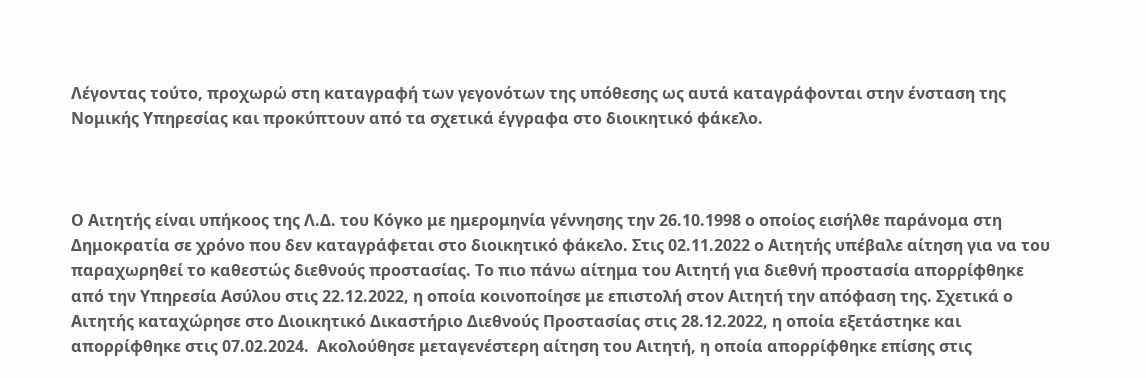Λέγοντας τούτο, προχωρώ στη καταγραφή των γεγονότων της υπόθεσης ως αυτά καταγράφονται στην ένσταση της Νομικής Υπηρεσίας και προκύπτουν από τα σχετικά έγγραφα στο διοικητικό φάκελο.



Ο Αιτητής είναι υπήκοος της Λ.Δ. του Κόγκο με ημερομηνία γέννησης την 26.10.1998 ο οποίος εισήλθε παράνομα στη Δημοκρατία σε χρόνο που δεν καταγράφεται στο διοικητικό φάκελο. Στις 02.11.2022 ο Αιτητής υπέβαλε αίτηση για να του παραχωρηθεί το καθεστώς διεθνούς προστασίας. Το πιο πάνω αίτημα του Αιτητή για διεθνή προστασία απορρίφθηκε από την Υπηρεσία Ασύλου στις 22.12.2022, η οποία κοινοποίησε με επιστολή στον Αιτητή την απόφαση της. Σχετικά ο Αιτητής καταχώρησε στο Διοικητικό Δικαστήριο Διεθνούς Προστασίας στις 28.12.2022, η οποία εξετάστηκε και απορρίφθηκε στις 07.02.2024.  Ακολούθησε μεταγενέστερη αίτηση του Αιτητή, η οποία απορρίφθηκε επίσης στις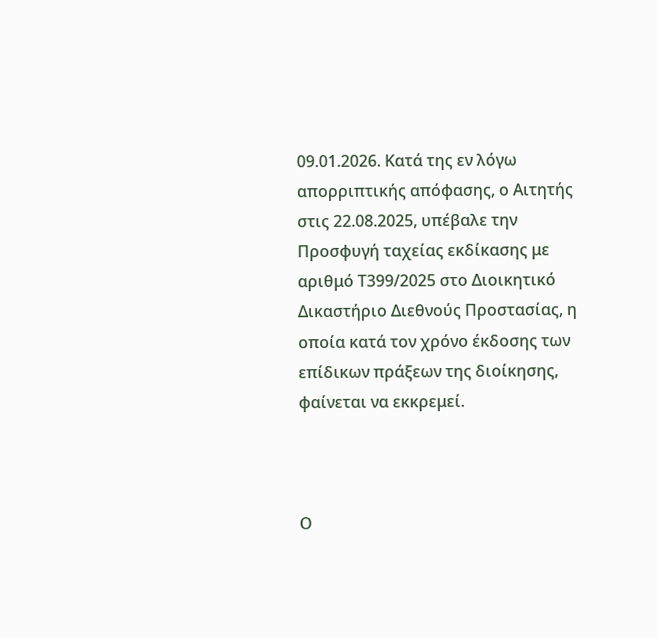09.01.2026. Κατά της εν λόγω απορριπτικής απόφασης, ο Αιτητής στις 22.08.2025, υπέβαλε την Προσφυγή ταχείας εκδίκασης με αριθμό Τ399/2025 στο Διοικητικό Δικαστήριο Διεθνούς Προστασίας, η οποία κατά τον χρόνο έκδοσης των επίδικων πράξεων της διοίκησης, φαίνεται να εκκρεμεί.



Ο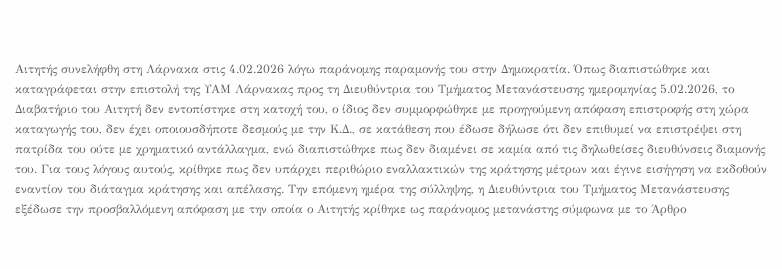Αιτητής συνελήφθη στη Λάρνακα στις 4.02.2026 λόγω παράνομης παραμονής του στην Δημοκρατία. Όπως διαπιστώθηκε και καταγράφεται στην επιστολή της ΥΑΜ Λάρνακας προς τη Διευθύντρια του Τμήματος Μετανάστευσης ημερομηνίας 5.02.2026, το Διαβατήριο του Αιτητή δεν εντοπίστηκε στη κατοχή του, ο ίδιος δεν συμμορφώθηκε με προηγούμενη απόφαση επιστροφής στη χώρα καταγωγής του, δεν έχει οποιουσδήποτε δεσμούς με την Κ.Δ., σε κατάθεση που έδωσε δήλωσε ότι δεν επιθυμεί να επιστρέψει στη πατρίδα του ούτε με χρηματικό αντάλλαγμα, ενώ διαπιστώθηκε πως δεν διαμένει σε καμία από τις δηλωθείσες διευθύνσεις διαμονής του. Για τους λόγους αυτούς, κρίθηκε πως δεν υπάρχει περιθώριο εναλλακτικών της κράτησης μέτρων και έγινε εισήγηση να εκδοθούν εναντίον του διάταγμα κράτησης και απέλασης. Την επόμενη ημέρα της σύλληψης, η Διευθύντρια του Τμήματος Μετανάστευσης εξέδωσε την προσβαλλόμενη απόφαση με την οποία ο Αιτητής κρίθηκε ως παράνομος μετανάστης σύμφωνα με το Άρθρο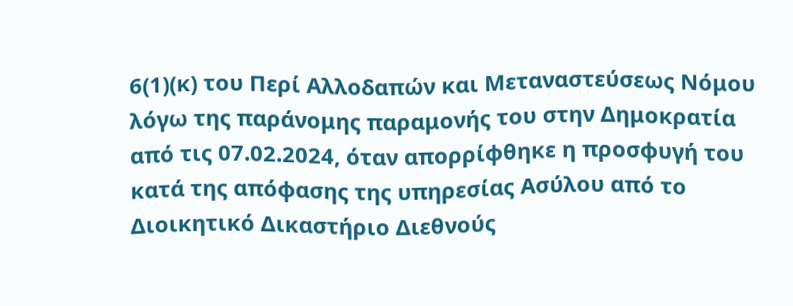6(1)(κ) του Περί Αλλοδαπών και Μεταναστεύσεως Νόμου λόγω της παράνομης παραμονής του στην Δημοκρατία από τις 07.02.2024, όταν απορρίφθηκε η προσφυγή του κατά της απόφασης της υπηρεσίας Ασύλου από το Διοικητικό Δικαστήριο Διεθνούς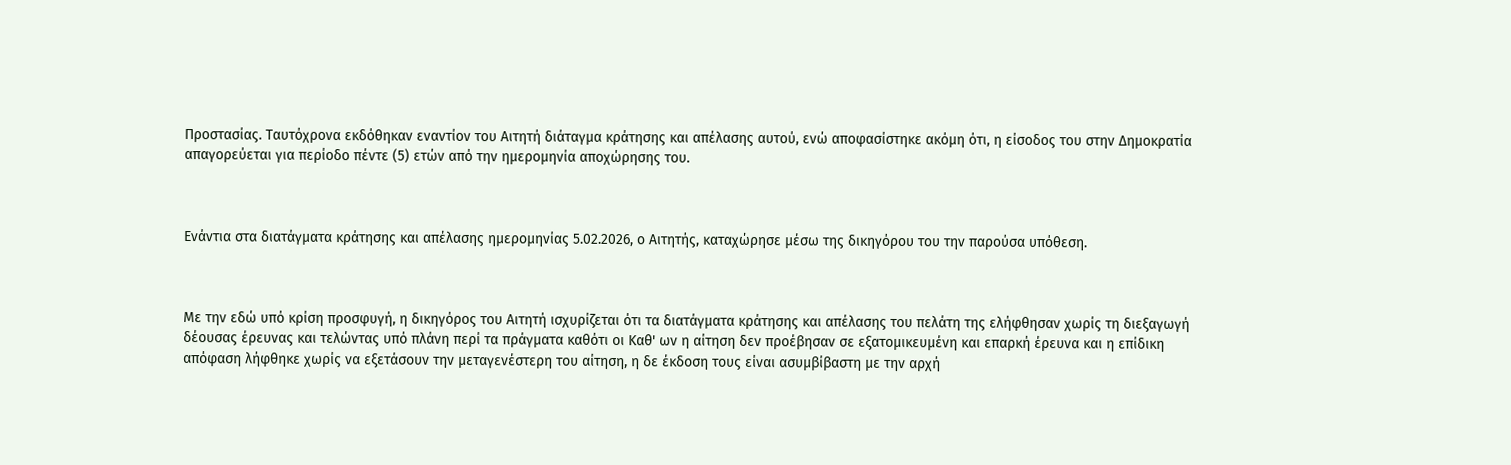Προστασίας. Ταυτόχρονα εκδόθηκαν εναντίον του Αιτητή διάταγμα κράτησης και απέλασης αυτού, ενώ αποφασίστηκε ακόμη ότι, η είσοδος του στην Δημοκρατία απαγορεύεται για περίοδο πέντε (5) ετών από την ημερομηνία αποχώρησης του.



Ενάντια στα διατάγματα κράτησης και απέλασης ημερομηνίας 5.02.2026, ο Aιτητής, καταχώρησε μέσω της δικηγόρου του την παρούσα υπόθεση.



Με την εδώ υπό κρίση προσφυγή, η δικηγόρος του Αιτητή ισχυρίζεται ότι τα διατάγματα κράτησης και απέλασης του πελάτη της ελήφθησαν χωρίς τη διεξαγωγή δέουσας έρευνας και τελώντας υπό πλάνη περί τα πράγματα καθότι οι Καθ' ων η αίτηση δεν προέβησαν σε εξατομικευμένη και επαρκή έρευνα και η επίδικη απόφαση λήφθηκε χωρίς να εξετάσουν την μεταγενέστερη του αίτηση, η δε έκδοση τους είναι ασυμβίβαστη με την αρχή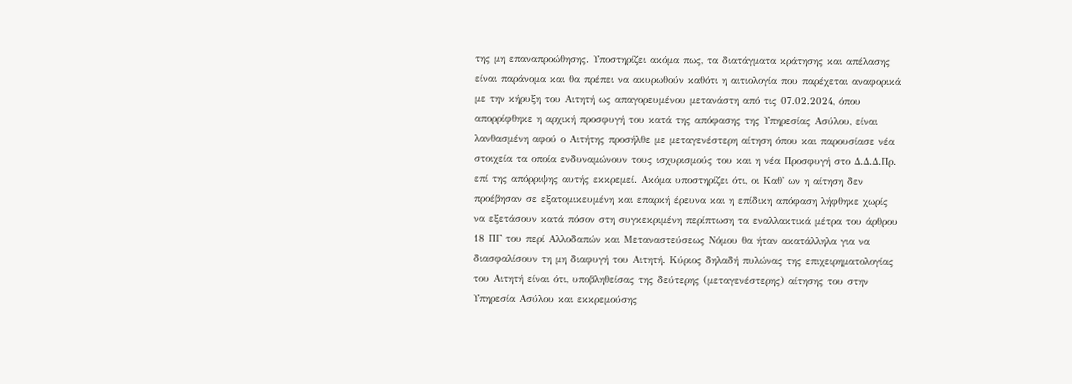της μη επαναπροώθησης. Υποστηρίζει ακόμα πως, τα διατάγματα κράτησης και απέλασης είναι παράνομα και θα πρέπει να ακυρωθούν καθότι η αιτιολογία που παρέχεται αναφορικά με την κήρυξη του Αιτητή ως απαγορευμένου μετανάστη από τις 07.02.2024, όπου απορρίφθηκε η αρχική προσφυγή του κατά της απόφασης της Υπηρεσίας Ασύλου, είναι λανθασμένη αφού ο Αιτήτης προσήλθε με μεταγενέστερη αίτηση όπου και παρουσίασε νέα στοιχεία τα οποία ενδυναμώνουν τους ισχυρισμούς του και η νέα Προσφυγή στο Δ.Δ.Δ.Πρ. επί της απόρριψης αυτής εκκρεμεί. Ακόμα υποστηρίζει ότι, οι Καθ' ων η αίτηση δεν προέβησαν σε εξατομικευμένη και επαρκή έρευνα και η επίδικη απόφαση λήφθηκε χωρίς να εξετάσουν κατά πόσον στη συγκεκριμένη περίπτωση τα εναλλακτικά μέτρα του άρθρου 18 ΠΓ του περί Αλλοδαπών και Μεταναστεύσεως Νόμου θα ήταν ακατάλληλα για να διασφαλίσουν τη μη διαφυγή του Αιτητή. Κύριος δηλαδή πυλώνας της επιχειρηματολογίας του Αιτητή είναι ότι, υποβληθείσας της δεύτερης (μεταγενέστερης) αίτησης του στην Υπηρεσία Ασύλου και εκκρεμούσης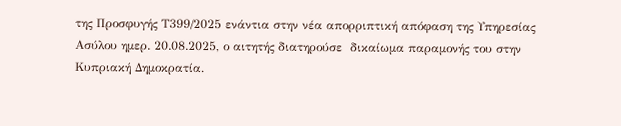της Προσφυγής Τ399/2025 ενάντια στην νέα απορριπτική απόφαση της Υπηρεσίας Ασύλου ημερ. 20.08.2025, ο αιτητής διατηρούσε  δικαίωμα παραμονής του στην Κυπριακή Δημοκρατία.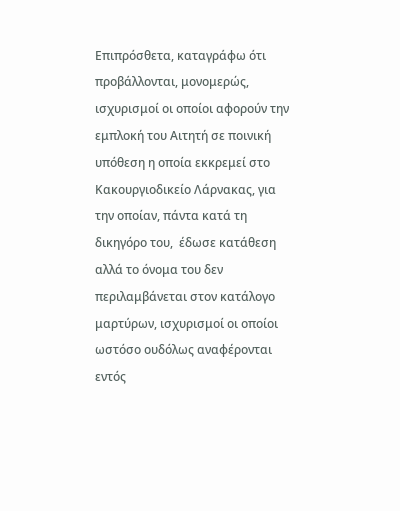Επιπρόσθετα, καταγράφω ότι προβάλλονται, μονομερώς, ισχυρισμοί οι οποίοι αφορούν την εμπλοκή του Αιτητή σε ποινική υπόθεση η οποία εκκρεμεί στο Κακουργιοδικείο Λάρνακας, για την οποίαν, πάντα κατά τη δικηγόρο του,  έδωσε κατάθεση αλλά το όνομα του δεν περιλαμβάνεται στον κατάλογο μαρτύρων, ισχυρισμοί οι οποίοι ωστόσο ουδόλως αναφέρονται εντός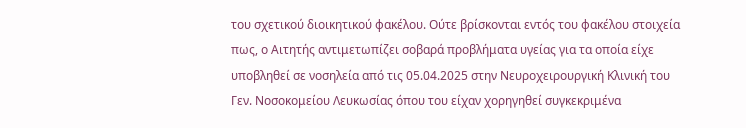του σχετικού διοικητικού φακέλου. Ούτε βρίσκονται εντός του φακέλου στοιχεία πως, ο Αιτητής αντιμετωπίζει σοβαρά προβλήματα υγείας για τα οποία είχε υποβληθεί σε νοσηλεία από τις 05.04.2025 στην Νευροχειρουργική Κλινική του Γεν. Νοσοκομείου Λευκωσίας όπου του είχαν χορηγηθεί συγκεκριμένα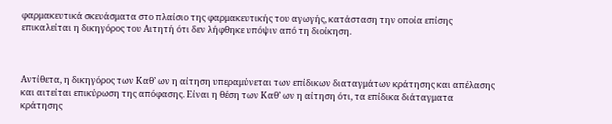φαρμακευτικά σκευάσματα στο πλαίσιο της φαρμακευτικής του αγωγής, κατάσταση την οποία επίσης επικαλείται η δικηγόρος του Αιτητή ότι δεν λήφθηκε υπόψιν από τη διοίκηση.



Αντίθετα, η δικηγόρος των Καθ’ ων η αίτηση υπεραμύνεται των επίδικων διαταγμάτων κράτησης και απέλασης και αιτείται επικύρωση της απόφασης. Είναι η θέση των Καθ’ ων η αίτηση ότι, τα επίδικα διάταγματα κράτησης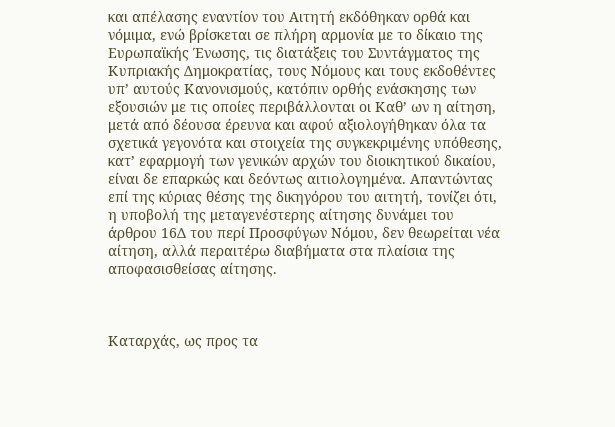και απέλασης εναντίον του Αιτητή εκδόθηκαν ορθά και νόμιμα, ενώ βρίσκεται σε πλήρη αρμονία με το δίκαιο της Ευρωπαϊκής Ένωσης, τις διατάξεις του Συντάγματος της Κυπριακής Δημοκρατίας, τους Νόμους και τους εκδοθέντες υπ’ αυτούς Κανονισμούς, κατόπιν ορθής ενάσκησης των εξουσιών με τις οποίες περιβάλλονται οι Καθ’ ων η αίτηση, μετά από δέουσα έρευνα και αφού αξιολογήθηκαν όλα τα σχετικά γεγονότα και στοιχεία της συγκεκριμένης υπόθεσης, κατ’ εφαρμογή των γενικών αρχών του διοικητικού δικαίου, είναι δε επαρκώς και δεόντως αιτιολογημένα. Απαντώντας επί της κύριας θέσης της δικηγόρου του αιτητή, τονίζει ότι, η υποβολή της μεταγενέστερης αίτησης δυνάμει του άρθρου 16Δ του περί Προσφύγων Νόμου, δεν θεωρείται νέα αίτηση, αλλά περαιτέρω διαβήματα στα πλαίσια της αποφασισθείσας αίτησης.



Καταρχάς, ως προς τα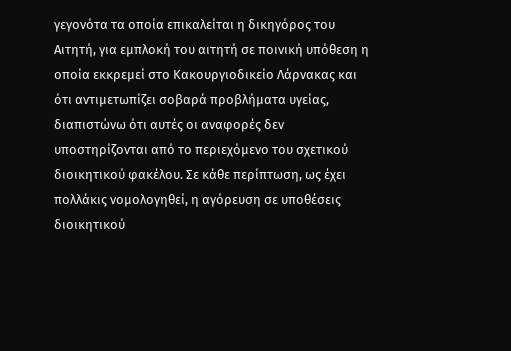γεγονότα τα οποία επικαλείται η δικηγόρος του Αιτητή, για εμπλοκή του αιτητή σε ποινική υπόθεση η οποία εκκρεμεί στο Κακουργιοδικείο Λάρνακας και ότι αντιμετωπίζει σοβαρά προβλήματα υγείας, διαπιστώνω ότι αυτές οι αναφορές δεν υποστηρίζονται από το περιεχόμενο του σχετικού διοικητικού φακέλου. Σε κάθε περίπτωση, ως έχει πολλάκις νομολογηθεί, η αγόρευση σε υποθέσεις διοικητικού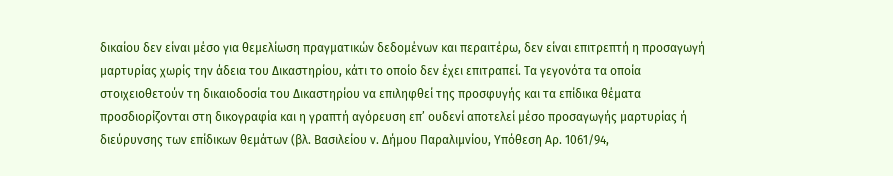δικαίου δεν είναι μέσο για θεμελίωση πραγματικών δεδομένων και περαιτέρω, δεν είναι επιτρεπτή η προσαγωγή μαρτυρίας χωρίς την άδεια του Δικαστηρίου, κάτι το οποίο δεν έχει επιτραπεί. Τα γεγονότα τα οποία στοιχειοθετούν τη δικαιοδοσία του Δικαστηρίου να επιληφθεί της προσφυγής και τα επίδικα θέματα προσδιορίζονται στη δικογραφία και η γραπτή αγόρευση επ’ ουδενί αποτελεί μέσο προσαγωγής μαρτυρίας ή διεύρυνσης των επίδικων θεμάτων (βλ. Βασιλείου ν. Δήμου Παραλιμνίου, Υπόθεση Αρ. 1061/94,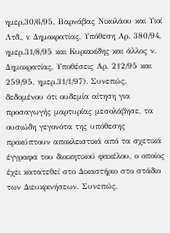ημερ.30/6/95, Βαρνάβας Νικολάου και Υιοί Λτδ., v. Δημοκρατίας, Υπόθεση Αρ. 380/94, ημερ.31/8/95 και Κυριακίδης και άλλος ν. Δημοκρατίας, Υποθέσεις Αρ. 212/95 και 259/95, ημερ.31/1/97). Συνεπώς, δεδομένου ότι ουδεμία αίτηση για προσαγωγής μαρτυρίας μεσολάβησε, τα ουσιώδη γεγονότα της υπόθεσης προκύπτουν αποκλειστικά από τα σχετικά έγγραφα του διοικητικού φακέλου, ο οποίος έχει κατατεθεί στο Δικαστήριο στο στάδιο των Διευκρινήσεων. Συνεπώς,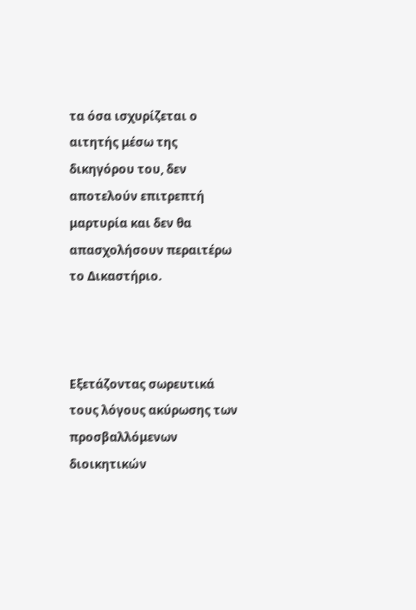τα όσα ισχυρίζεται ο αιτητής μέσω της δικηγόρου του, δεν αποτελούν επιτρεπτή μαρτυρία και δεν θα απασχολήσουν περαιτέρω το Δικαστήριο.



Εξετάζοντας σωρευτικά τους λόγους ακύρωσης των προσβαλλόμενων διοικητικών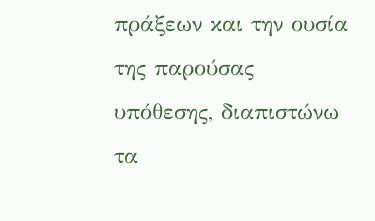πράξεων και την ουσία της παρούσας υπόθεσης, διαπιστώνω τα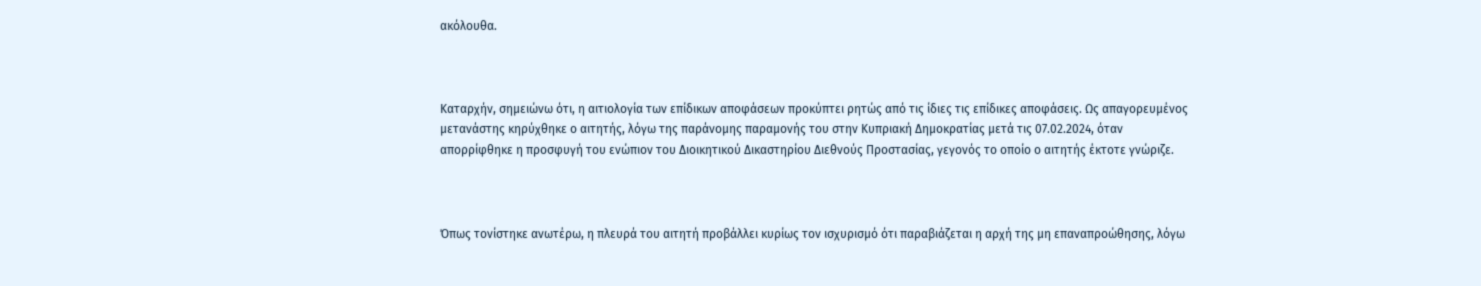ακόλουθα.



Καταρχήν, σημειώνω ότι, η αιτιολογία των επίδικων αποφάσεων προκύπτει ρητώς από τις ίδιες τις επίδικες αποφάσεις. Ως απαγορευμένος μετανάστης κηρύχθηκε ο αιτητής, λόγω της παράνομης παραμονής του στην Κυπριακή Δημοκρατίας μετά τις 07.02.2024, όταν απορρίφθηκε η προσφυγή του ενώπιον του Διοικητικού Δικαστηρίου Διεθνούς Προστασίας, γεγονός το οποίο ο αιτητής έκτοτε γνώριζε.



Όπως τονίστηκε ανωτέρω, η πλευρά του αιτητή προβάλλει κυρίως τον ισχυρισμό ότι παραβιάζεται η αρχή της μη επαναπροώθησης, λόγω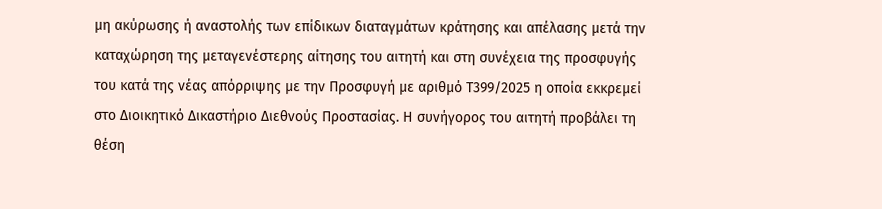μη ακύρωσης ή αναστολής των επίδικων διαταγμάτων κράτησης και απέλασης μετά την καταχώρηση της μεταγενέστερης αίτησης του αιτητή και στη συνέχεια της προσφυγής του κατά της νέας απόρριψης με την Προσφυγή με αριθμό Τ399/2025 η οποία εκκρεμεί στο Διοικητικό Δικαστήριο Διεθνούς Προστασίας. Η συνήγορος του αιτητή προβάλει τη θέση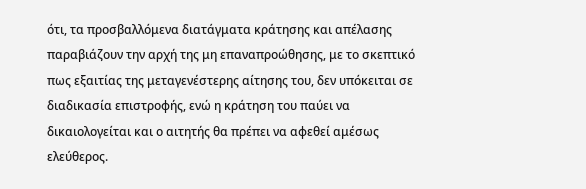ότι, τα προσβαλλόμενα διατάγματα κράτησης και απέλασης παραβιάζουν την αρχή της μη επαναπροώθησης, με το σκεπτικό πως εξαιτίας της μεταγενέστερης αίτησης του, δεν υπόκειται σε διαδικασία επιστροφής, ενώ η κράτηση του παύει να δικαιολογείται και ο αιτητής θα πρέπει να αφεθεί αμέσως ελεύθερος.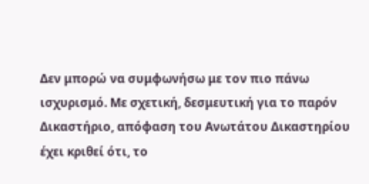Δεν μπορώ να συμφωνήσω με τον πιο πάνω ισχυρισμό. Με σχετική, δεσμευτική για το παρόν Δικαστήριο, απόφαση του Ανωτάτου Δικαστηρίου έχει κριθεί ότι, το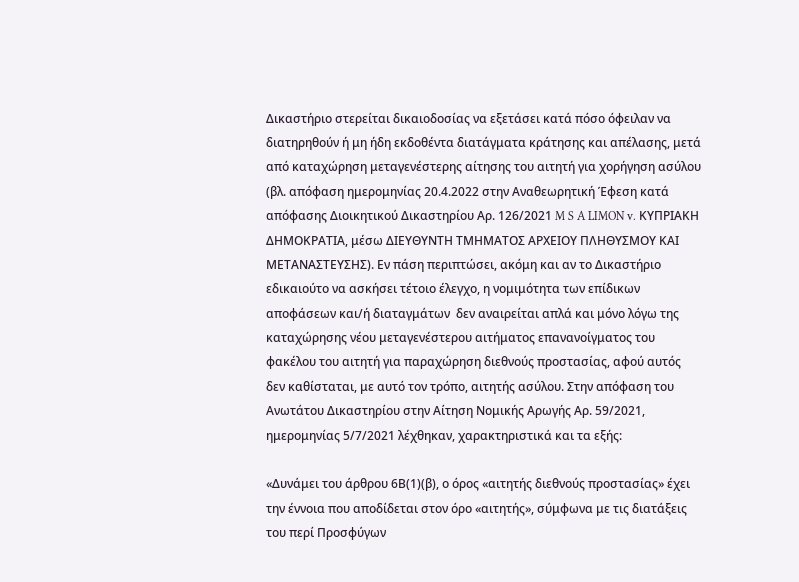Δικαστήριο στερείται δικαιοδοσίας να εξετάσει κατά πόσο όφειλαν να διατηρηθούν ή μη ήδη εκδοθέντα διατάγματα κράτησης και απέλασης, μετά από καταχώρηση μεταγενέστερης αίτησης του αιτητή για χορήγηση ασύλου (βλ. απόφαση ημερομηνίας 20.4.2022 στην Αναθεωρητική Έφεση κατά απόφασης Διοικητικού Δικαστηρίου Αρ. 126/2021 M S A LIMON v. ΚΥΠΡΙΑΚΗ ΔΗΜΟΚΡΑΤΙΑ, μέσω ΔΙΕΥΘΥΝΤΗ ΤΜΗΜΑΤΟΣ ΑΡΧΕΙΟΥ ΠΛΗΘΥΣΜΟΥ ΚΑΙ ΜΕΤΑΝΑΣΤΕΥΣΗΣ). Εν πάση περιπτώσει, ακόμη και αν το Δικαστήριο εδικαιούτο να ασκήσει τέτοιο έλεγχο, η νομιμότητα των επίδικων αποφάσεων και/ή διαταγμάτων  δεν αναιρείται απλά και μόνο λόγω της καταχώρησης νέου μεταγενέστερου αιτήματος επανανοίγματος του φακέλου του αιτητή για παραχώρηση διεθνούς προστασίας, αφού αυτός δεν καθίσταται, με αυτό τον τρόπο, αιτητής ασύλου. Στην απόφαση του Ανωτάτου Δικαστηρίου στην Αίτηση Νομικής Αρωγής Αρ. 59/2021, ημερομηνίας 5/7/2021 λέχθηκαν, χαρακτηριστικά και τα εξής:

«Δυνάμει του άρθρου 6Β(1)(β), ο όρος «αιτητής διεθνούς προστασίας» έχει την έννοια που αποδίδεται στον όρο «αιτητής», σύμφωνα με τις διατάξεις του περί Προσφύγων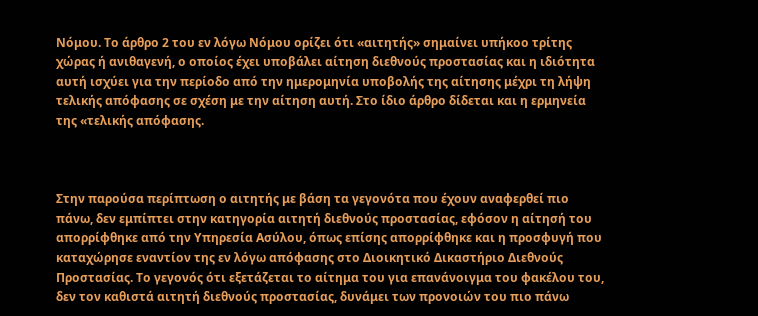Νόμου. Το άρθρο 2 του εν λόγω Νόμου ορίζει ότι «αιτητής» σημαίνει υπήκοο τρίτης χώρας ή ανιθαγενή, ο οποίος έχει υποβάλει αίτηση διεθνούς προστασίας και η ιδιότητα αυτή ισχύει για την περίοδο από την ημερομηνία υποβολής της αίτησης μέχρι τη λήψη τελικής απόφασης σε σχέση με την αίτηση αυτή. Στο ίδιο άρθρο δίδεται και η ερμηνεία της «τελικής απόφασης.



Στην παρούσα περίπτωση ο αιτητής με βάση τα γεγονότα που έχουν αναφερθεί πιο πάνω, δεν εμπίπτει στην κατηγορία αιτητή διεθνούς προστασίας, εφόσον η αίτησή του απορρίφθηκε από την Υπηρεσία Ασύλου, όπως επίσης απορρίφθηκε και η προσφυγή που καταχώρησε εναντίον της εν λόγω απόφασης στο Διοικητικό Δικαστήριο Διεθνούς Προστασίας. Το γεγονός ότι εξετάζεται το αίτημα του για επανάνοιγμα του φακέλου του, δεν τον καθιστά αιτητή διεθνούς προστασίας, δυνάμει των προνοιών του πιο πάνω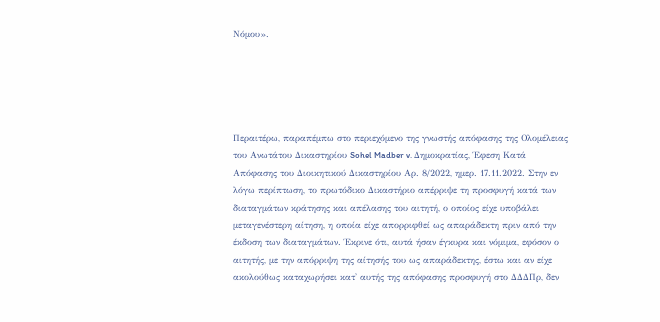Νόμου».





Περαιτέρω, παραπέμπω στο περιεχόμενο της γνωστής απόφασης της Ολομέλειας του Ανωτάτου Δικαστηρίου Sohel Madber v. Δημοκρατίας, Έφεση Κατά Απόφασης του Διοικητικού Δικαστηρίου Αρ. 8/2022, ημερ. 17.11.2022. Στην εν λόγω περίπτωση, το πρωτόδικο Δικαστήριο απέρριψε τη προσφυγή κατά των διαταγμάτων κράτησης και απέλασης του αιτητή, ο οποίος είχε υποβάλει μεταγενέστερη αίτηση, η οποία είχε απορριφθεί ως απαράδεκτη πριν από την έκδοση των διαταγμάτων. Έκρινε ότι, αυτά ήσαν έγκυρα και νόμιμα, εφόσον ο αιτητής, με την απόρριψη της αίτησής του ως απαράδεκτης, έστω και αν είχε ακολούθως καταχωρήσει κατ' αυτής της απόφασης προσφυγή στο ΔΔΔΠρ, δεν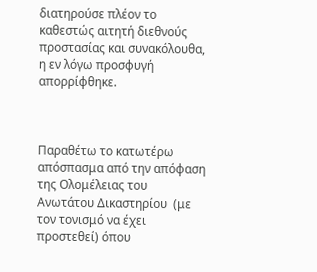διατηρούσε πλέον το καθεστώς αιτητή διεθνούς προστασίας και συνακόλουθα, η εν λόγω προσφυγή απορρίφθηκε.



Παραθέτω το κατωτέρω απόσπασμα από την απόφαση της Ολομέλειας του Ανωτάτου Δικαστηρίου  (με τον τονισμό να έχει προστεθεί) όπου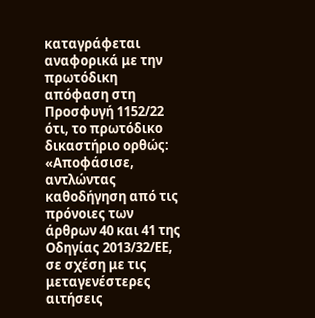καταγράφεται αναφορικά με την πρωτόδικη απόφαση στη Προσφυγή 1152/22 ότι, το πρωτόδικο δικαστήριο ορθώς: «Αποφάσισε, αντλώντας καθοδήγηση από τις πρόνοιες των άρθρων 40 και 41 της Οδηγίας 2013/32/ΕΕ, σε σχέση με τις μεταγενέστερες αιτήσεις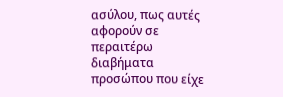ασύλου, πως αυτές αφορούν σε περαιτέρω διαβήματα προσώπου που είχε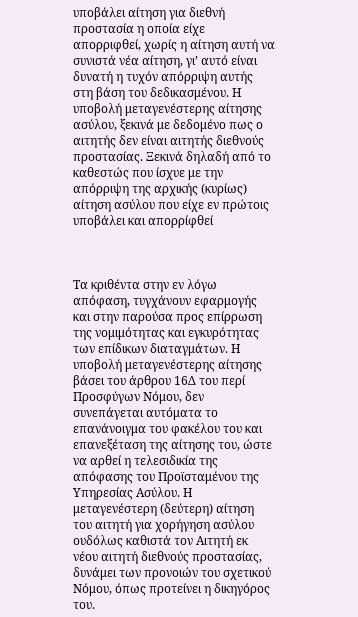υποβάλει αίτηση για διεθνή προστασία η οποία είχε απορριφθεί, χωρίς η αίτηση αυτή να συνιστά νέα αίτηση, γι’ αυτό είναι δυνατή η τυχόν απόρριψη αυτής στη βάση του δεδικασμένου. Η υποβολή μεταγενέστερης αίτησης ασύλου, ξεκινά με δεδομένο πως ο αιτητής δεν είναι αιτητής διεθνούς προστασίας. Ξεκινά δηλαδή από το καθεστώς που ίσχυε με την απόρριψη της αρχικής (κυρίως) αίτηση ασύλου που είχε εν πρώτοις υποβάλει και απορρίφθεί



Τα κριθέντα στην εν λόγω απόφαση, τυγχάνουν εφαρμογής και στην παρούσα προς επίρρωση της νομιμότητας και εγκυρότητας των επίδικων διαταγμάτων. Η υποβολή μεταγενέστερης αίτησης βάσει του άρθρου 16Δ του περί Προσφύγων Νόμου, δεν συνεπάγεται αυτόματα το επανάνοιγμα του φακέλου του και επανεξέταση της αίτησης του, ώστε να αρθεί η τελεσιδικία της απόφασης του Προϊσταμένου της Υπηρεσίας Ασύλου. Η μεταγενέστερη (δεύτερη) αίτηση του αιτητή για χορήγηση ασύλου ουδόλως καθιστά τον Αιτητή εκ νέου αιτητή διεθνούς προστασίας, δυνάμει των προνοιών του σχετικού Νόμου, όπως προτείνει η δικηγόρος του.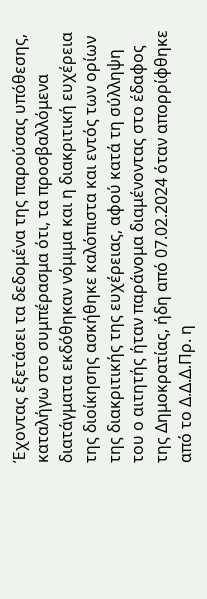Έχοντας εξετάσει τα δεδομένα της παρούσας υπόθεσης, καταλήγω στο συμπέρασμα ότι, τα προσβαλλόμενα διατάγματα εκδόθηκαν νόμιμα και η διακριτική ευχέρεια της διοίκησης ασκήθηκε καλόπιστα και εντός των ορίων της διακριτικής της ευχέρειας, αφού κατά τη σύλληψη του ο αιτητής ήταν παράνομα διαμένοντας στο έδαφος της Δημοκρατίας, ήδη από 07.02.2024 όταν απορρίφθηκε από το Δ.Δ.Δ.Πρ. η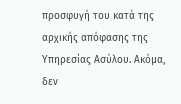προσφυγή του κατά της αρχικής απόφασης της Υπηρεσίας Ασύλου. Ακόμα, δεν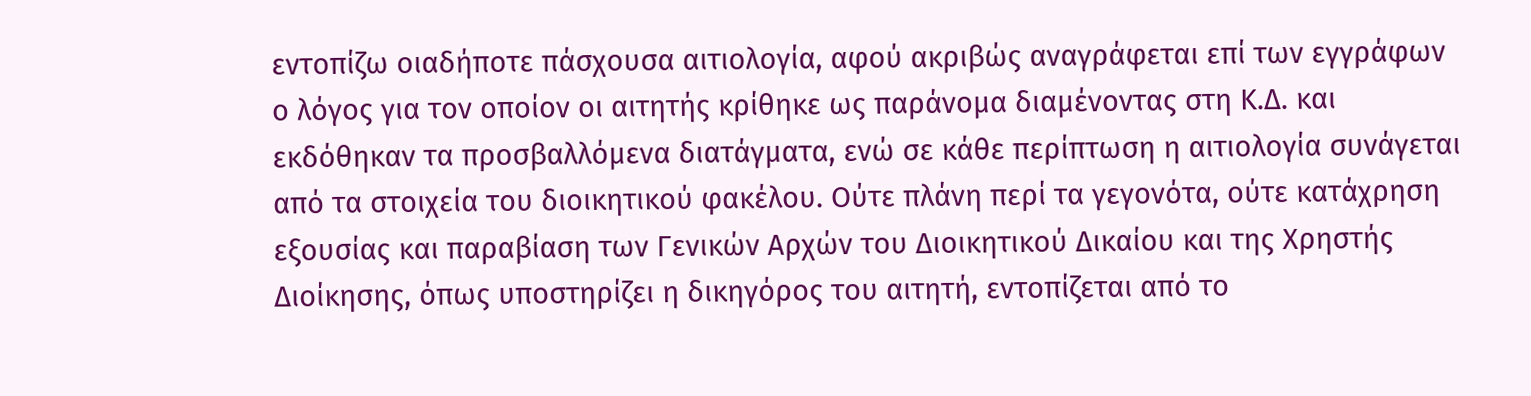εντοπίζω οιαδήποτε πάσχουσα αιτιολογία, αφού ακριβώς αναγράφεται επί των εγγράφων ο λόγος για τον οποίον οι αιτητής κρίθηκε ως παράνομα διαμένοντας στη Κ.Δ. και εκδόθηκαν τα προσβαλλόμενα διατάγματα, ενώ σε κάθε περίπτωση η αιτιολογία συνάγεται από τα στοιχεία του διοικητικού φακέλου. Ούτε πλάνη περί τα γεγονότα, ούτε κατάχρηση εξουσίας και παραβίαση των Γενικών Αρχών του Διοικητικού Δικαίου και της Χρηστής Διοίκησης, όπως υποστηρίζει η δικηγόρος του αιτητή, εντοπίζεται από το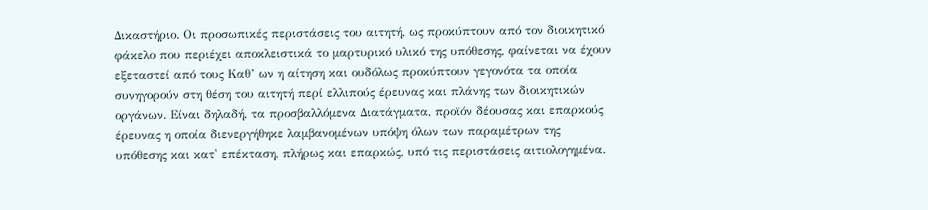Δικαστήριο. Οι προσωπικές περιστάσεις του αιτητή, ως προκύπτουν από τον διοικητικό φάκελο που περιέχει αποκλειστικά το μαρτυρικό υλικό της υπόθεσης, φαίνεται να έχουν εξεταστεί από τους Καθ’ ων η αίτηση και ουδόλως προκύπτουν γεγονότα τα οποία συνηγορούν στη θέση του αιτητή περί ελλιπούς έρευνας και πλάνης των διοικητικών οργάνων. Είναι δηλαδή, τα προσβαλλόμενα Διατάγματα, προϊόν δέουσας και επαρκούς έρευνας η οποία διενεργήθηκε λαμβανομένων υπόψη όλων των παραμέτρων της υπόθεσης και κατ' επέκταση, πλήρως και επαρκώς, υπό τις περιστάσεις αιτιολογημένα.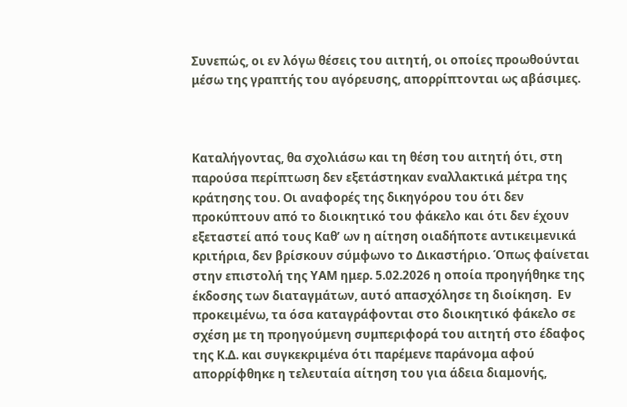Συνεπώς, οι εν λόγω θέσεις του αιτητή, οι οποίες προωθούνται μέσω της γραπτής του αγόρευσης, απορρίπτονται ως αβάσιμες.



Καταλήγοντας, θα σχολιάσω και τη θέση του αιτητή ότι, στη παρούσα περίπτωση δεν εξετάστηκαν εναλλακτικά μέτρα της κράτησης του. Οι αναφορές της δικηγόρου του ότι δεν προκύπτουν από το διοικητικό του φάκελο και ότι δεν έχουν εξεταστεί από τους Καθ’ ων η αίτηση οιαδήποτε αντικειμενικά κριτήρια, δεν βρίσκουν σύμφωνο το Δικαστήριο. Όπως φαίνεται στην επιστολή της ΥΑΜ ημερ. 5.02.2026 η οποία προηγήθηκε της έκδοσης των διαταγμάτων, αυτό απασχόλησε τη διοίκηση.  Εν προκειμένω, τα όσα καταγράφονται στο διοικητικό φάκελο σε σχέση με τη προηγούμενη συμπεριφορά του αιτητή στο έδαφος της Κ.Δ. και συγκεκριμένα ότι παρέμενε παράνομα αφού απορρίφθηκε η τελευταία αίτηση του για άδεια διαμονής,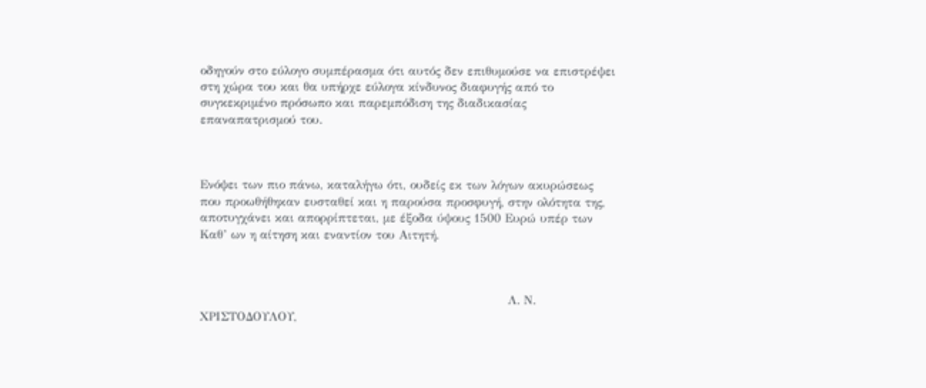οδηγούν στο εύλογο συμπέρασμα ότι αυτός δεν επιθυμούσε να επιστρέψει στη χώρα του και θα υπήρχε εύλογα κίνδυνος διαφυγής από το συγκεκριμένο πρόσωπο και παρεμπόδιση της διαδικασίας επαναπατρισμού του.



Ενόψει των πιο πάνω, καταλήγω ότι, ουδείς εκ των λόγων ακυρώσεως που προωθήθηκαν ευσταθεί και η παρούσα προσφυγή, στην ολότητα της, αποτυγχάνει και απορρίπτεται, με έξοδα ύψους 1500 Ευρώ υπέρ των Καθ’ ων η αίτηση και εναντίον του Αιτητή.



                                                                             Λ. Ν. ΧΡΙΣΤΟΔΟΥΛΟΥ,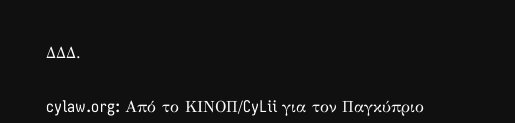ΔΔΔ.


cylaw.org: Από το ΚΙΝOΠ/CyLii για τον Παγκύπριο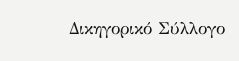Δικηγορικό Σύλλογο